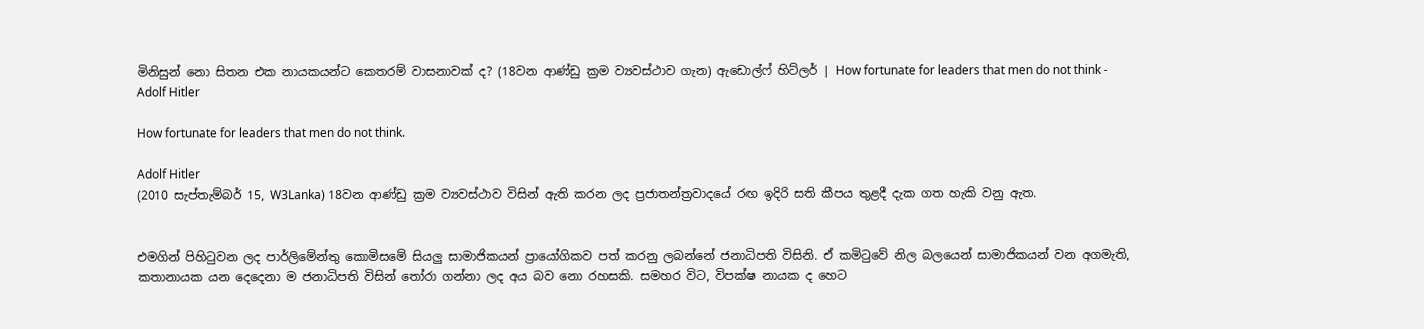මිනිසුන් නො සිතන එක නායකයන්ට කෙතරම් වාසනාවක් ද? (18වන ආණ්ඩු ක්‍රම ව්‍යවස්ථාව ගැන) ඇඩොල්ෆ් හිට්ලර් | How fortunate for leaders that men do not think - Adolf Hitler

How fortunate for leaders that men do not think.

Adolf Hitler
(2010 සැප්තැම්බර් 15, W3Lanka) 18වන ආණ්ඩු ක්‍රම ව්‍යවස්ථාව විසින් ඇති කරන ලද ප්‍රජාතන්ත්‍රවාදයේ රඟ ඉදිරි සති කීපය තුළදී දැක ගත හැකි වනු ඇත.


එමගින් පිහිටුවන ලද පාර්ලිමේන්තු කොමිසමේ සියලු සාමාජිකයන් ප්‍රායෝගිකව පත් කරනු ලබන්නේ ජනාධිපති විසිනි. ඒ කමිටුවේ නිල බලයෙන් සාමාජිකයන් වන අගමැති, කතානායක යන දෙදෙනා ම ජනාධිපති විසින් තෝරා ගන්නා ලද අය බව නො රහසකි. සමහර විට, විපක්ෂ නායක ද හෙට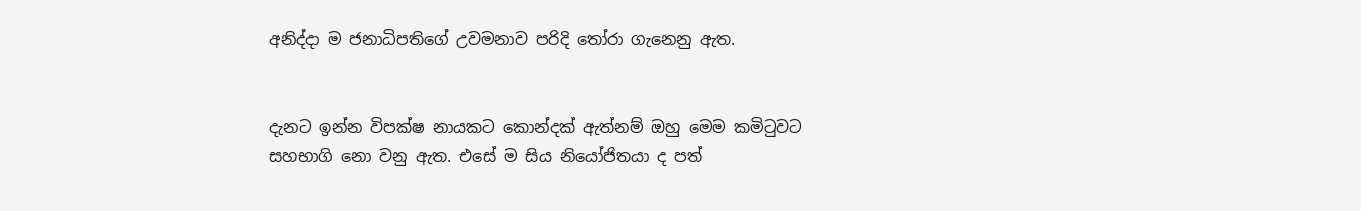අනිද්දා ම ජනාධිපතිගේ උවමනාව පරිදි තෝරා ගැනෙනු ඇත.


දැනට ඉන්න විපක්ෂ නායකට කොන්දක් ඇත්නම් ඔහු මෙම කමිටුවට සහභාගි නො වනු ඇත. එසේ ම සිය නියෝජිතයා ද පත්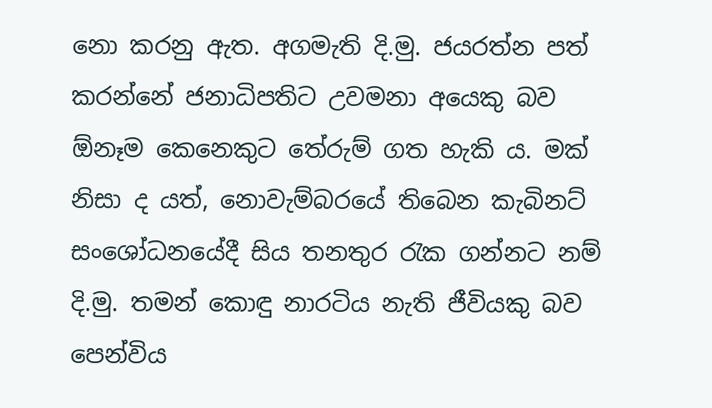නො කරනු ඇත. අගමැති දි.මු. ජයරත්න පත් කරන්නේ ජනාධිපතිට උවමනා අයෙකු බව ඕනෑම කෙනෙකුට තේරුම් ගත හැකි ය. මක් නිසා ද යත්, නොවැම්බරයේ තිබෙන කැබිනට් සංශෝධනයේදී සිය තනතුර රැක ගන්නට නම් දි.මු. තමන් කොඳු නාරටිය නැති ජීවියකු බව පෙන්විය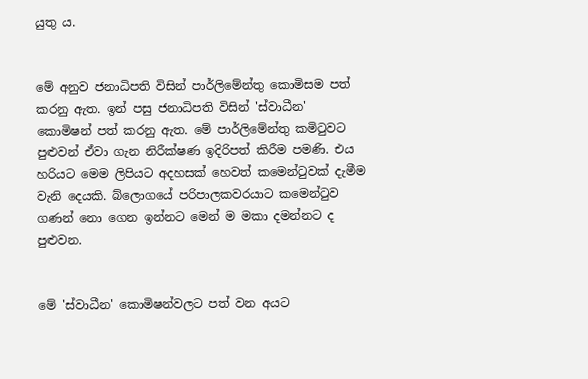යුතු ය.


මේ අනුව ජනාධිපති විසින් පාර්ලිමේන්තු කොමිසම පත් කරනු ඇත. ඉන් පසු ජනාධිපති විසින් 'ස්වාධීන' කොමිෂන් පත් කරනු ඇත. මේ පාර්ලිමේන්තු කමිටුවට පුළුවන් ඒවා ගැන නිරීක්ෂණ ඉදිරිපත් කිරීම පමණි. එය හරියට මෙම ලිපියට අදහසක් හෙවත් කමෙන්ටුවක් දැමීම වැනි දෙයකි. බ්ලොගයේ පරිපාලකවරයාට කමෙන්ටුව ගණන් නො ගෙන ඉන්නට මෙන් ම මකා දමන්නට ද පුළුවන.


මේ 'ස්වාධීන' කොමිෂන්වලට පත් වන අයට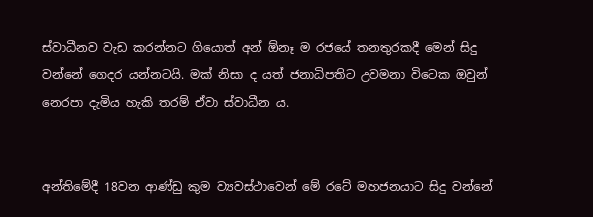ස්වාධීනව වැඩ කරන්නට ගියොත් අන් ඕනෑ ම රජයේ තනතුරකදී මෙන් සිදු වන්නේ ගෙදර යන්නටයි. මක් නිසා ද යත් ජනාධිපතිට උවමනා විටෙක ඔවුන් නෙරපා දැමිය හැකි තරම් ඒවා ස්වාධීන ය.


අන්තිමේදී 18වන ආණ්ඩු කුම ව්‍යවස්ථාවෙන් මේ රටේ මහජනයාට සිදු වන්නේ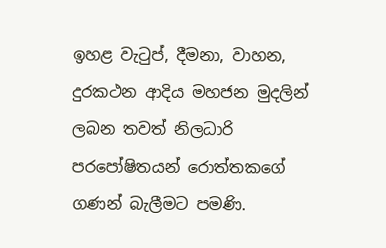ඉහළ වැටුප්, දීමනා, වාහන, දුරකථන ආදිය මහජන මුදලින් ලබන තවත් නිලධාරි පරපෝෂිතයන් රොත්තකගේ ගණන් බැලීමට පමණි.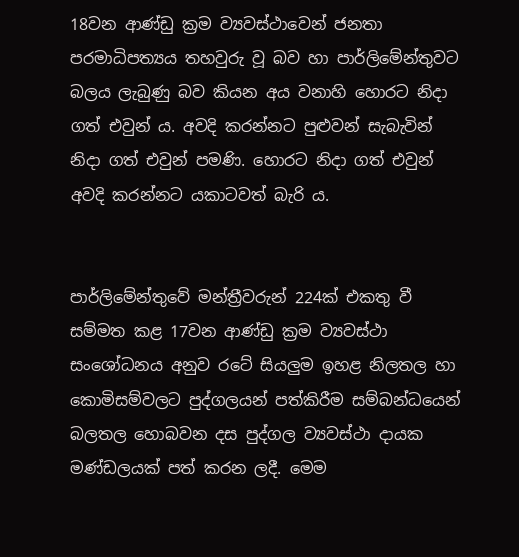18වන ආණ්ඩු ක්‍රම ව්‍යවස්ථාවෙන් ජනතා පරමාධිපත්‍යය තහවුරු වූ බව හා පාර්ලිමේන්තුවට බලය ලැබුණු බව කියන අය වනාහි හොරට නිදා ගත් එවුන් ය. අවදි කරන්නට පුළුවන් සැබැවින් නිදා ගත් එවුන් පමණි. හොරට නිදා ගත් එවුන් අවදි කරන්නට යකාටවත් බැරි ය.


පාර්ලිමේන්තුවේ මන්ත්‍රීවරුන් 224ක් එකතු වී සම්මත කළ 17වන ආණ්ඩු ක්‍රම ව්‍යවස්ථා සංශෝධනය අනුව රටේ සියලුම ඉහළ නිලතල හා කොමිසම්වලට පුද්ගලයන් පත්කිරීම සම්බන්ධයෙන් බලතල හොබවන දස පුද්ගල ව්‍යවස්‌ථා දායක මණ්‌ඩලයක් පත් කරන ලදී. මෙම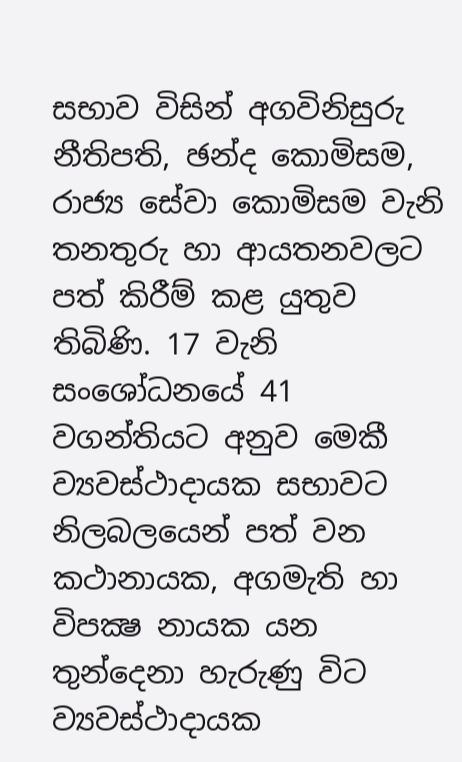සභාව විසින් අගවිනිසුරු නීතිපති, ඡන්ද කොමිසම, රාජ්‍ය සේවා කොමිසම වැනි තනතුරු හා ආයතනවලට පත් කිරීම් කළ යුතුව තිබිණි. 17 වැනි සංශෝධනයේ 41 වගන්තියට අනුව මෙකී ව්‍යවස්‌ථාදායක සභාවට නිලබලයෙන් පත් වන කථානායක, අගමැති හා විපක්‍ෂ නායක යන තුන්දෙනා හැරුණු විට ව්‍යවස්‌ථාදායක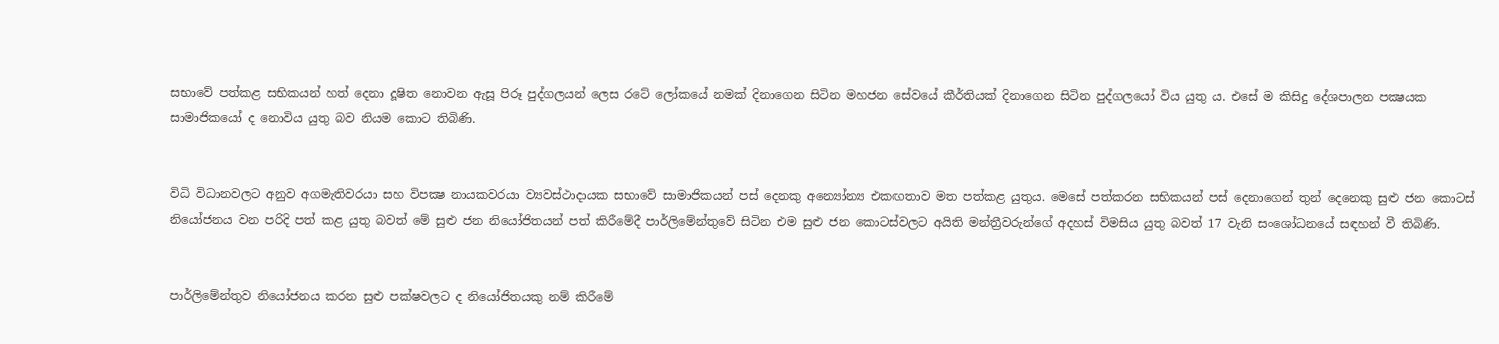සභාවේ පත්කළ සභිකයන් හත් දෙනා දූෂිත නොවන ඇසූ පිරූ පුද්ගලයන් ලෙස රටේ ලෝකයේ නමක්‌ දිනාගෙන සිටින මහජන සේවයේ කීර්තියක්‌ දිනාගෙන සිටින පුද්ගලයෝ විය යුතු ය. එසේ ම කිසිදු දේශපාලන පක්‍ෂයක සාමාජිකයෝ ද නොවිය යුතු බව නියම කොට තිබිණි.


විධි විධානවලට අනුව අගමැතිවරයා සහ විපක්‍ෂ නායකවරයා ව්‍යවස්‌ථාදායක සභාවේ සාමාජිකයන් පස්‌ දෙනකු අන්‍යෝන්‍ය එකඟතාව මත පත්කළ යුතුය. මෙසේ පත්කරන සභිකයන් පස්‌ දෙනාගෙන් තුන් දෙනෙකු සුළු ජන කොටස්‌ නියෝජනය වන පරිදි පත් කළ යුතු බවත් මේ සුළු ජන නියෝජිතයන් පත් කිරීමේදී පාර්ලිමේන්තුවේ සිටින එම සුළු ජන කොටස්‌වලට අයිති මන්ත්‍රීවරුන්ගේ අදහස්‌ විමසිය යුතු බවත් 17 වැනි සංශෝධනයේ සඳහන් වී තිබිණි.


පාර්ලිමේන්තුව නියෝජනය කරන සුළු පක්ෂවලට ද නියෝජිතයකු නම් කිරීමේ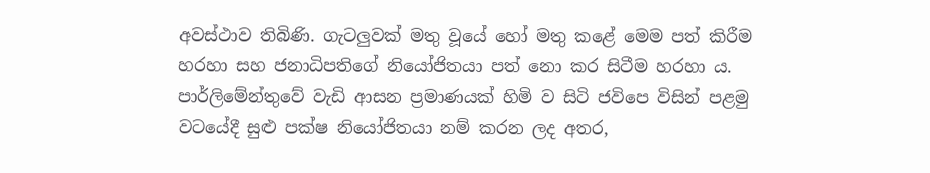අවස්ථාව තිබිණි. ගැටලුවක් මතු වූයේ හෝ මතු කළේ මෙම පත් කිරීම හරහා සහ ජනාධිපතිගේ නියෝජිතයා පත් නො කර සිටීම හරහා ය. පාර්ලිමේන්තුවේ වැඩි ආසන ප්‍රමාණයක් හිමි ව සිටි ජවිපෙ විසින් පළමු වටයේදී සුළු පක්ෂ නියෝජිතයා නම් කරන ලද අතර,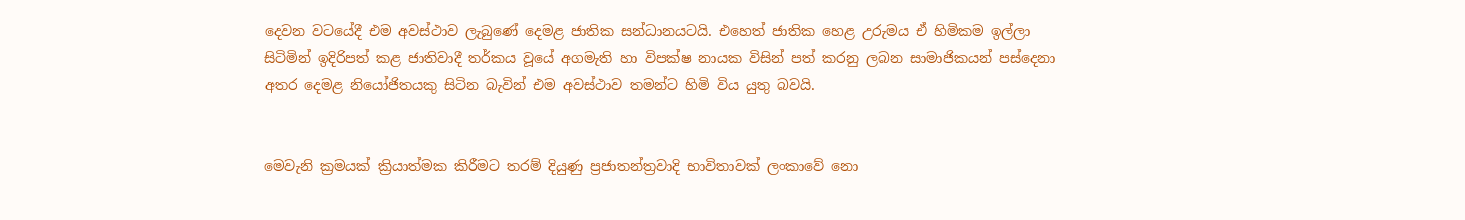දෙවන වටයේදී එම අවස්ථාව ලැබුණේ දෙමළ ජාතික සන්ධානයටයි. එහෙත් ජාතික හෙළ උරුමය ඒ හිමිකම ඉල්ලා සිටිමින් ඉදිරිපත් කළ ජාතිවාදී තර්කය වූයේ අගමැති හා විපක්ෂ නායක විසින් පත් කරනු ලබන සාමාජිකයන් පස්දෙනා අතර දෙමළ නියෝජිතයකු සිටින බැවින් එම අවස්ථාව තමන්ට හිමි විය යුතු බවයි.


මෙවැනි ක්‍රමයක් ක්‍රියාත්මක කිරීමට තරම් දියුණු ප්‍රජාතන්ත්‍රවාදි භාවිතාවක් ලංකාවේ නො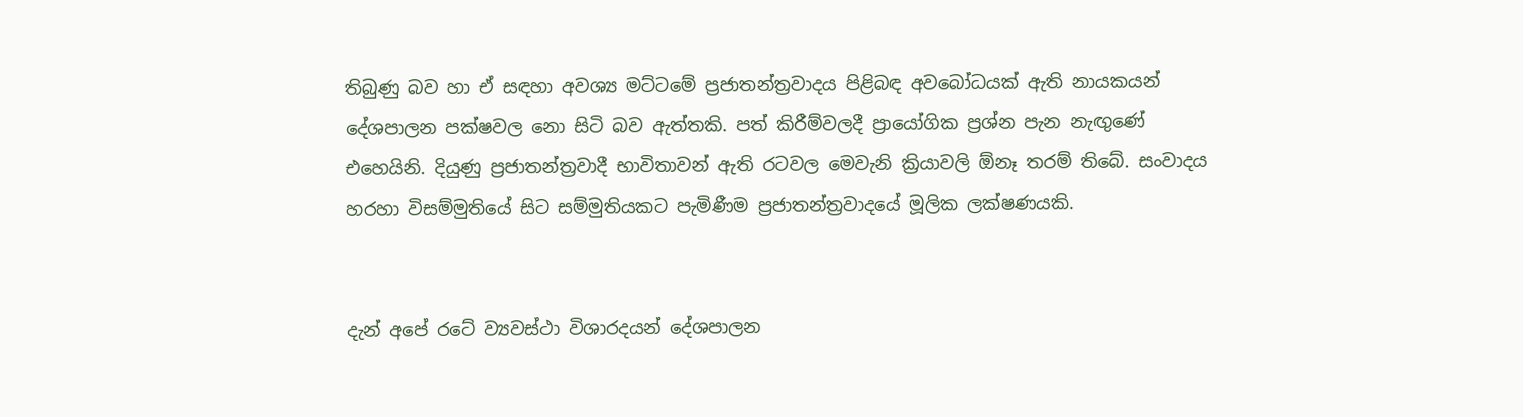තිබුණු බව හා ඒ සඳහා අවශ්‍ය මට්ටමේ ප්‍රජාතන්ත්‍රවාදය පිළිබඳ අවබෝධයක් ඇති නායකයන් දේශපාලන පක්ෂවල නො සිටි බව ඇත්තකි. පත් කිරීම්වලදී ප්‍රායෝගික ප්‍රශ්න පැන නැඟුණේ එහෙයිනි. දියුණු ප්‍රජාතන්ත්‍රවාදී භාවිතාවන් ඇති රටවල මෙවැනි ක්‍රියාවලි ඕනෑ තරම් තිබේ. සංවාදය හරහා විසම්මුතියේ සිට සම්මුතියකට පැමිණීම ප්‍රජාතන්ත්‍රවාදයේ මූලික ලක්ෂණයකි.


දැන් අපේ රටේ ව්‍යවස්ථා විශාරදයන් දේශපාලන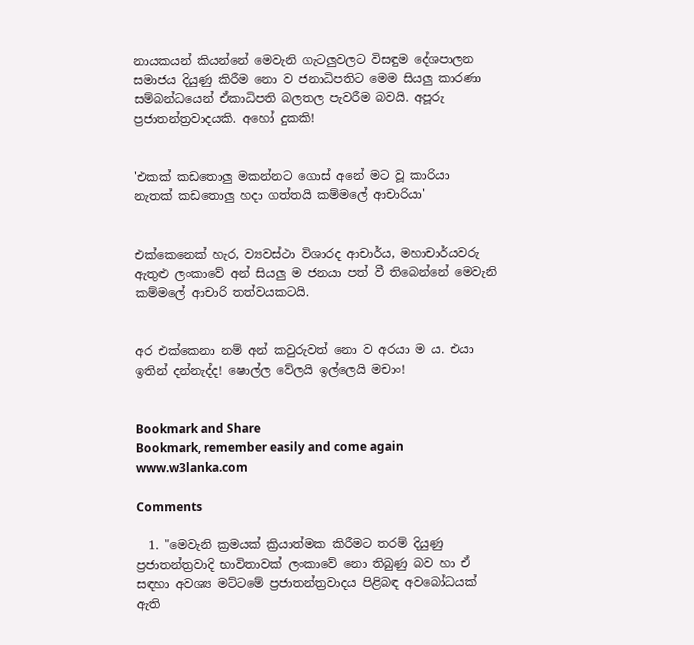නායකයන් කියන්නේ මෙවැනි ගැටලුවලට විසඳුම දේශපාලන සමාජය දියුණු කිරීම නො ව ජනාධිපතිට මෙම සියලු කාරණා සම්බන්ධයෙන් ඒකාධිපති බලතල පැවරීම බවයි. අපූරු ප්‍රජාතන්ත්‍රවාදයකි. අහෝ දුකකි!


'එකක් කඩතොලු මකන්න‍ට ගොස් අනේ මට වූ කාරියා
නැතක් කඩතොලු හදා ගත්තයි කම්මලේ ආචාරියා'


එක්කෙනෙක් හැර, ව්‍යවස්ථා විශාරද ආචාර්ය, මහාචාර්යවරු ඇතුළු ලංකාවේ අන් සියලු ම ජනයා පත් වී තිබෙන්නේ මෙවැනි කම්මලේ ආචාරි තත්වයකටයි.


අර එක්කෙනා නම් අන් කවුරුවත් නො ව අරයා ම ය. එයා ඉතින් දන්නැද්ද! ෂොල්ල වේලයි ඉල්ලෙයි මචාං!


Bookmark and Share
Bookmark, remember easily and come again  www.w3lanka.com

Comments

  1. "මෙවැනි ක්‍රමයක් ක්‍රියාත්මක කිරීමට තරම් දියුණු ප්‍රජාතන්ත්‍රවාදි භාවිතාවක් ලංකාවේ නො තිබුණු බව හා ඒ සඳහා අවශ්‍ය මට්ටමේ ප්‍රජාතන්ත්‍රවාදය පිළිබඳ අවබෝධයක් ඇති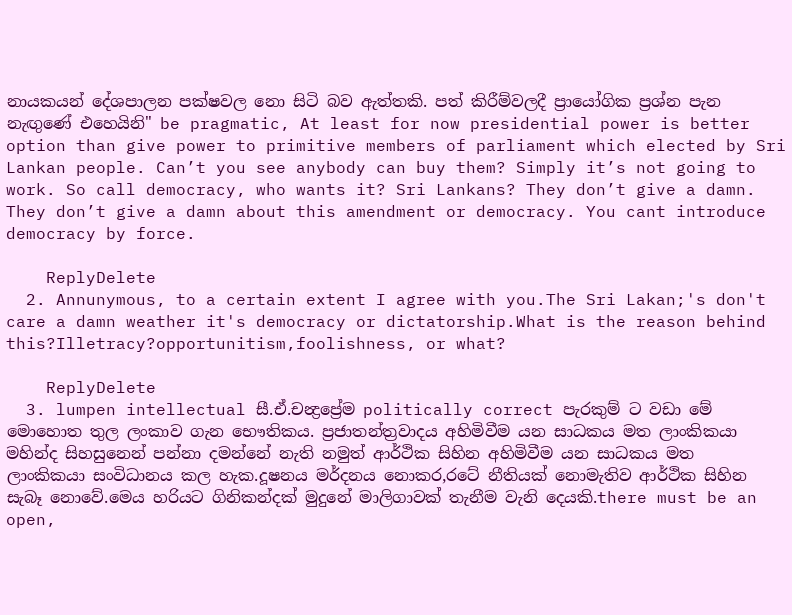නායකයන් දේශපාලන පක්ෂවල නො සිටි බව ඇත්තකි. පත් කිරීම්වලදී ප්‍රායෝගික ප්‍රශ්න පැන නැඟුණේ එහෙයිනි" be pragmatic, At least for now presidential power is better option than give power to primitive members of parliament which elected by Sri Lankan people. Can’t you see anybody can buy them? Simply it’s not going to work. So call democracy, who wants it? Sri Lankans? They don’t give a damn. They don’t give a damn about this amendment or democracy. You cant introduce democracy by force.

    ReplyDelete
  2. Annunymous, to a certain extent I agree with you.The Sri Lakan;'s don't care a damn weather it's democracy or dictatorship.What is the reason behind this?Illetracy?opportunitism,foolishness, or what?

    ReplyDelete
  3. lumpen intellectual සී.ඒ.චන්‍ද්‍රප්‍රේම politically correct පැරකුම් ට වඩා මේ මොහොත තුල ලංකාව ගැන භෞතිකය. ප්‍රජාතන්ත්‍රවාදය අහිමිවීම යන සාධකය මත ලාංකිකයා මහින්ද සිහසුනෙන් පන්නා දමන්නේ නැති නමුත් ආර්ථික සිහින අහිමිවීම යන සාධකය මත ලාංකිකයා සංවිධානය කල හැක.දූෂනය මර්දනය නොකර,රටේ නීතියක් නොමැතිව ආර්ථික සිහින සැබෑ නොවේ.මෙය හරියට ගිනිකන්දක් මුදුනේ මාලිගාවක් තැනීම වැනි දෙයකි.there must be an open,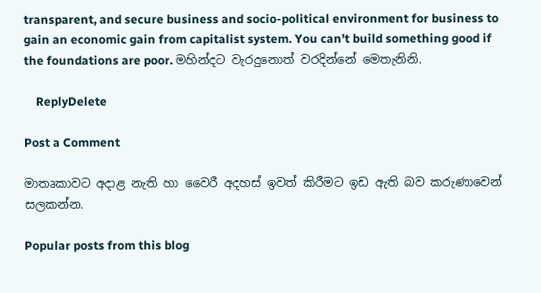transparent, and secure business and socio-political environment for business to gain an economic gain from capitalist system. You can't build something good if the foundations are poor. මහින්දට වැරදුනොත් වරදින්නේ මෙතැනිනි.

    ReplyDelete

Post a Comment

මාතෘකාවට අදාළ නැති හා වෛරී අදහස් ඉවත් කිරීමට ඉඩ ඇති බව කරුණාවෙන් සලකන්න.

Popular posts from this blog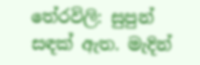තේරවිලි: සුපුන් සඳක් ඇත. මැදින්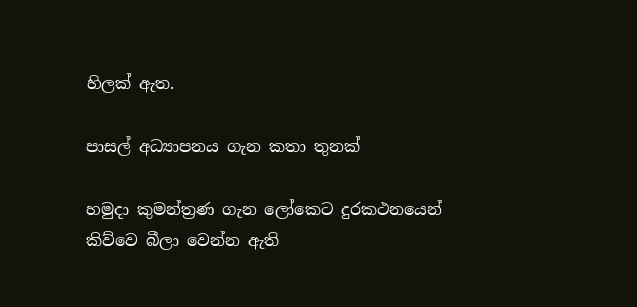හිලක් ඇත.

පාසල් අධ්‍යාපනය ගැන කතා තුනක්

හමුදා කුමන්ත්‍රණ ගැන ලෝකෙට දුරකථනයෙන් කිව්වෙ බීලා වෙන්න ඇති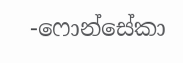-ෆොන්සේකා